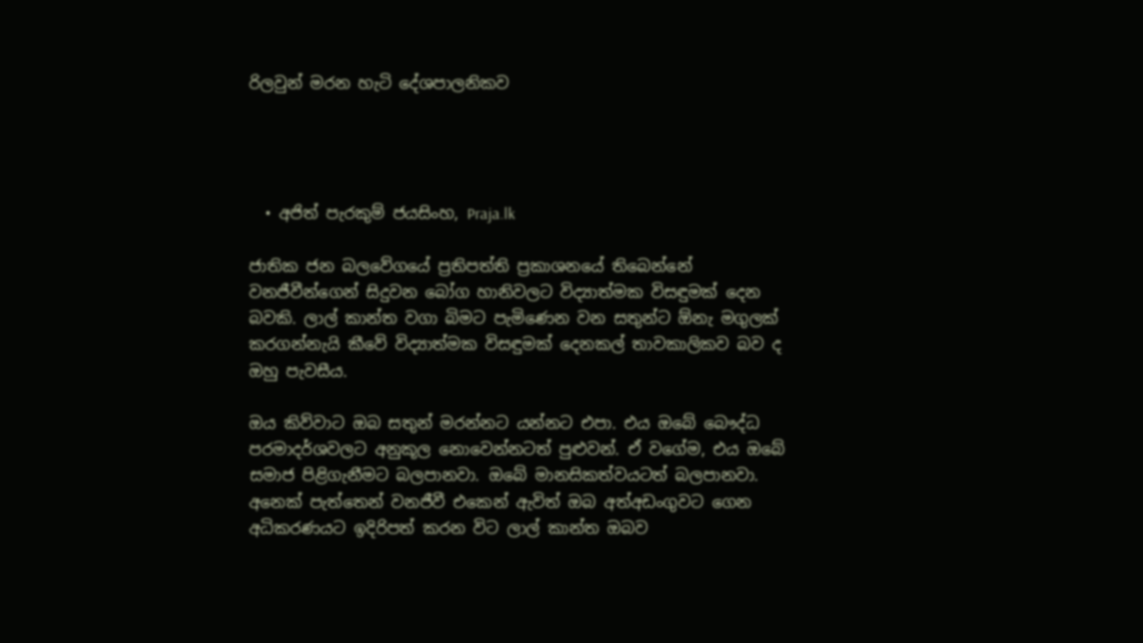රිලවුන් මරන හැටි දේශපාලනිකව




  • අජිත් පැරකුම් ජයසිංහ, Praja.lk

ජාතික ජන බලවේගයේ ප්‍රතිපත්ති ප්‍රකාශනයේ තිබෙන්නේ වනජීවීන්ගෙන් සිදුවන බෝග හානිවලට විද්‍යාත්මක විසඳුමක් දෙන බවකි. ලාල් කාන්ත වගා බිමට පැමිණෙන වන සතුන්ට ඕනැ මගුලක් කරගන්නැයි කීවේ විද්‍යාත්මක විසඳුමක් දෙනකල් තාවකාලිකව බව ද ඔහු පැවසීය.

ඔය කිව්වාට ඔබ සතුන් මරන්නට යන්නට එපා. එය ඔබේ බෞද්ධ පරමාදර්ශවලට අනුකූල නොවෙන්නටත් පුළුවන්. ඒ වගේම, එය ඔබේ සමාජ පිළිගැනීමට බලපානවා. ඔබේ මානසිකත්වයටත් බලපානවා. අනෙක් පැත්තෙන් වනජීවී එකෙන් ඇවිත් ඔබ අත්අඩංගුවට ගෙන අධිකරණයට ඉදිරිපත් කරන විට ලාල් කාන්ත ඔබව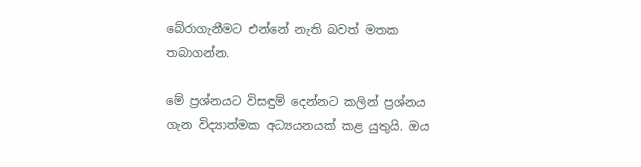බේරාගැනීමට එන්නේ නැති බවත් මතක තබාගන්න.

මේ ප්‍රශ්නයට විසඳුම් දෙන්නට කලින් ප්‍රශ්නය ගැන විද්‍යාත්මක අධ්‍යයනයක් කළ යුතුයි. ඔය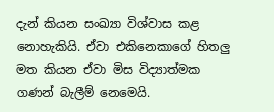දැන් කියන සංඛ්‍යා විශ්වාස කළ නොහැකියි. ඒවා එකිනෙකාගේ හිතලු මත කියන ඒවා මිස විද්‍යාත්මක ගණන් බැලීම් නෙමෙයි.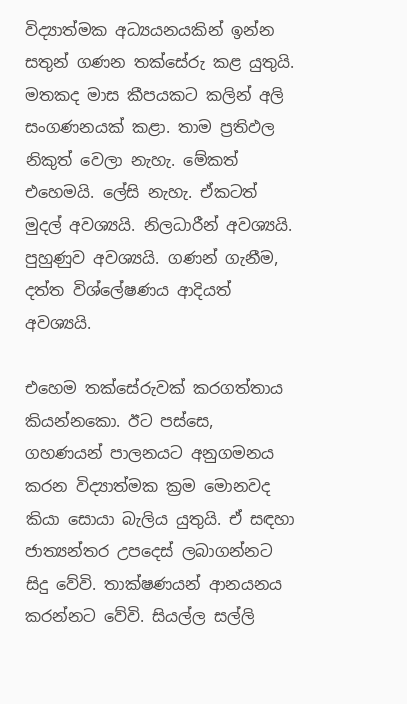විද්‍යාත්මක අධ්‍යයනයකින් ඉන්න සතුන් ගණන තක්සේරු කළ යුතුයි. මතකද මාස කීපයකට කලින් අලි සංගණනයක් කළා. තාම ප්‍රතිඵල නිකුත් වෙලා නැහැ. මේකත් එහෙමයි. ලේසි නැහැ. ඒකටත් මුදල් අවශ්‍යයි. නිලධාරීන් අවශ්‍යයි. පුහුණුව අවශ්‍යයි. ගණන් ගැනීම, දත්ත විශ්ලේෂණය ආදියත් අවශ්‍යයි.

එහෙම තක්සේරුවක් කරගත්තාය කියන්නකො. ඊට පස්සෙ, ගහණයන් පාලනයට අනුගමනය කරන විද්‍යාත්මක ක්‍රම මොනවද කියා සොයා බැලිය යුතුයි. ඒ සඳහා ජාත්‍යන්තර උපදෙස් ලබාගන්නට සිදු වේවි. තාක්ෂණයන් ආනයනය කරන්නට වේවි. සියල්ල සල්ලි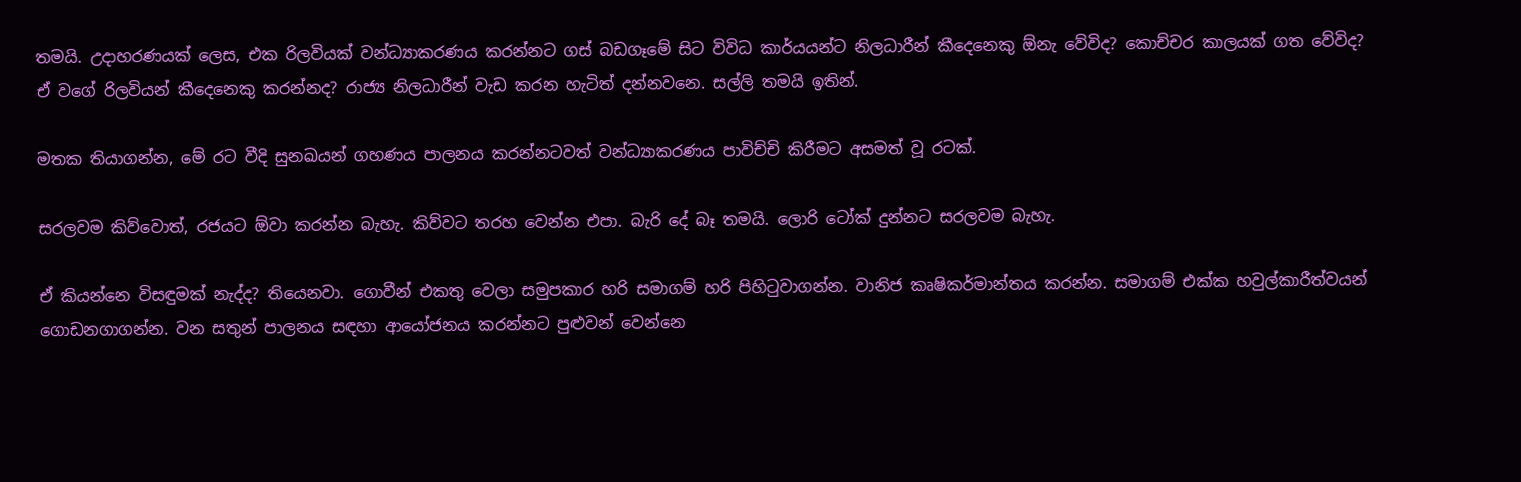තමයි. උදාහරණයක් ලෙස, එක රිලවියක් වන්ධ්‍යාකරණය කරන්නට ගස් බඩගෑමේ සිට විවිධ කාර්යයන්ට නිලධාරීන් කීදෙනෙකු ඕනැ වේවිද? කොච්චර කාලයක් ගත වේවිද? ඒ වගේ රිලවියන් කීදෙනෙකු කරන්නද? රාජ්‍ය නිලධාරීන් වැඩ කරන හැටිත් දන්නවනෙ. සල්ලි තමයි ඉතින්.

මතක තියාගන්න, මේ රට වීදි සුනඛයන් ගහණය පාලනය කරන්නටවත් වන්ධ්‍යාකරණය පාවිච්චි කිරීමට අසමත් වූ රටක්.

සරලවම කිව්වොත්, රජයට ඕවා කරන්න බැහැ. කිව්වට තරහ වෙන්න එපා. බැරි දේ බෑ තමයි. ලොරි ටෝක් දුන්නට සරලවම බැහැ.

ඒ කියන්නෙ විසඳුමක් නැද්ද? තියෙනවා. ගොවීන් එකතු වෙලා සමුපකාර හරි සමාගම් හරි පිහිටුවාගන්න. වානිජ කෘෂිකර්මාන්තය කරන්න. සමාගම් එක්ක හවුල්කාරීත්වයන් ගොඩනගාගන්න. වන සතුන් පාලනය සඳහා ආයෝජනය කරන්නට පුළුවන් වෙන්නෙ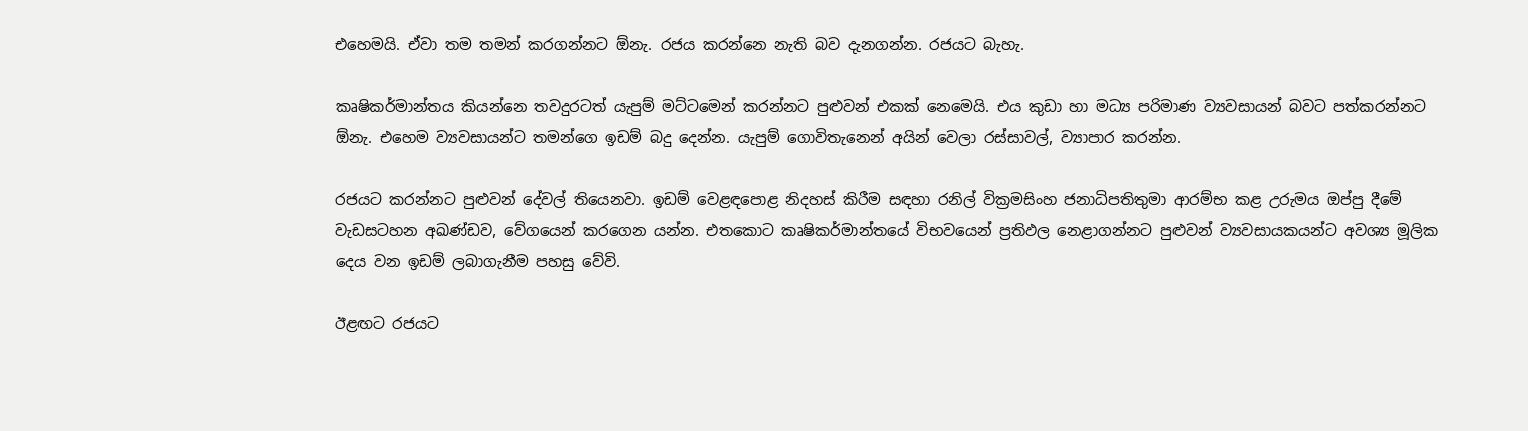එහෙමයි. ඒවා තම තමන් කරගන්නට ඕනැ. රජය කරන්නෙ නැති බව දැනගන්න. රජයට බැහැ.

කෘෂිකර්මාන්තය කියන්නෙ තවදුරටත් යැපුම් මට්ටමෙන් කරන්නට පුළුවන් එකක් නෙමෙයි. එය කුඩා හා මධ්‍ය පරිමාණ ව්‍යවසායන් බවට පත්කරන්නට ඕනැ. එහෙම ව්‍යවසායන්ට තමන්ගෙ ඉඩම් බදු දෙන්න. යැපුම් ගොවිතැනෙන් අයින් වෙලා රස්සාවල්, ව්‍යාපාර කරන්න.

රජයට කරන්නට පුළුවන් දේවල් තියෙනවා. ඉඩම් වෙළඳපොළ නිදහස් කිරීම සඳහා රනිල් වික්‍රමසිංහ ජනාධිපතිතුමා ආරම්භ කළ උරුමය ඔප්පු දීමේ වැඩසටහන අඛණ්ඩව, වේගයෙන් කරගෙන යන්න. එතකොට කෘෂිකර්මාන්තයේ විභවයෙන් ප්‍රතිඵල නෙළාගන්නට පුළුවන් ව්‍යවසායකයන්ට අවශ්‍ය මූලික දෙය වන ඉඩම් ලබාගැනීම පහසු වේවි.

ඊළඟට රජයට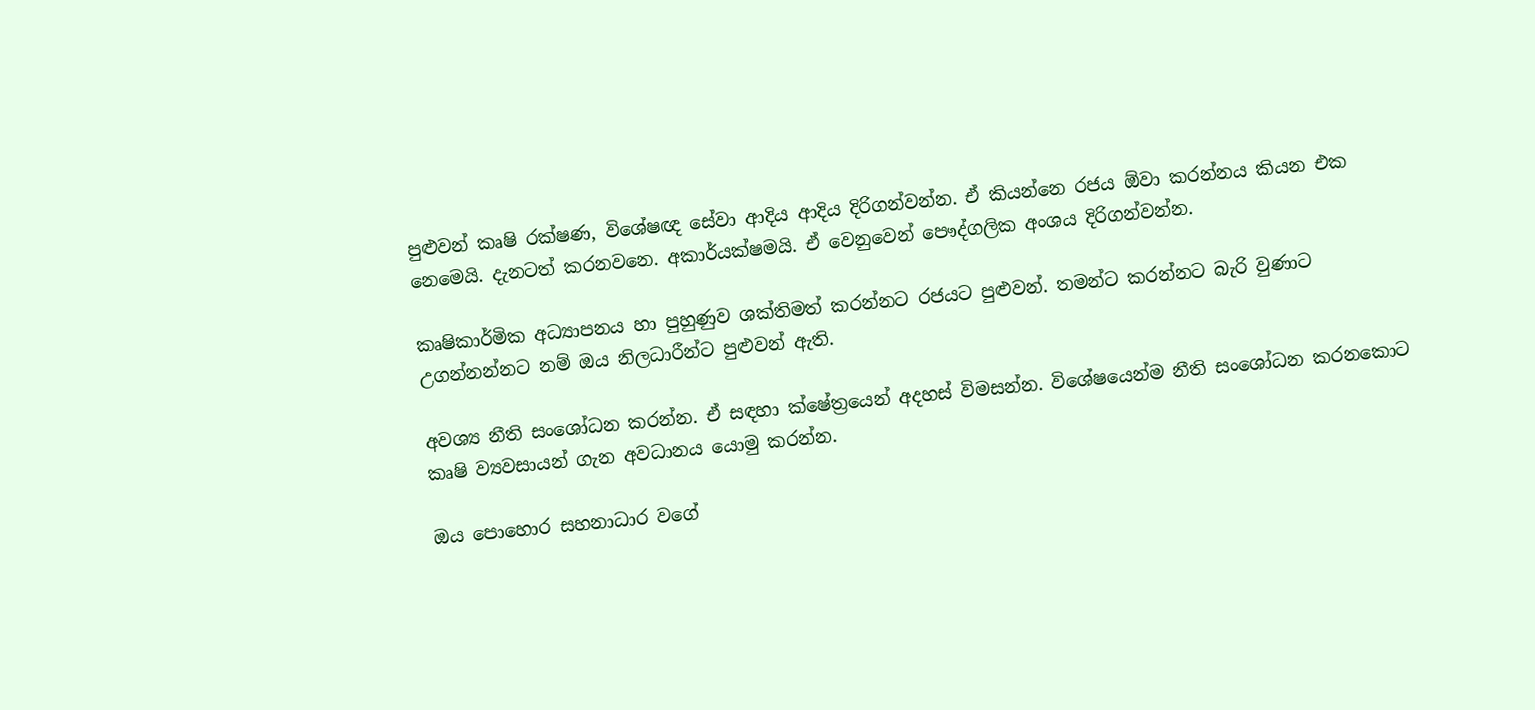පුළුවන් කෘෂි රක්ෂණ, විශේෂඥ සේවා ආදිය ආදිය දිරිගන්වන්න. ඒ කියන්නෙ රජය ඕවා කරන්නය කියන එක නෙමෙයි. දැනටත් කරනවනෙ. අකාර්යක්ෂමයි. ඒ වෙනුවෙන් පෞද්ගලික අංශය දිරිගන්වන්න.

කෘෂිකාර්මික අධ්‍යාපනය හා පුහුණුව ශක්තිමත් කරන්නට රජයට පුළුවන්. තමන්ට කරන්නට බැරි වුණාට උගන්නන්නට නම් ඔය නිලධාරීන්ට පුළුවන් ඇති.

අවශ්‍ය නීති සංශෝධන කරන්න. ඒ සඳහා ක්ෂේත්‍රයෙන් අදහස් විමසන්න. විශේෂයෙන්ම නීති සංශෝධන කරනකොට කෘෂි ව්‍යවසායන් ගැන අවධානය යොමු කරන්න.

ඔය පොහොර සහනාධාර වගේ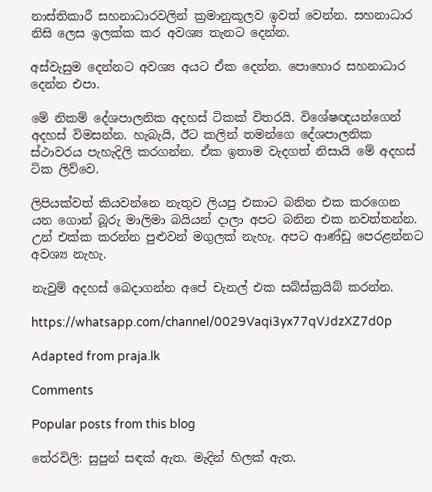නාස්තිකාරී සහනාධාරවලින් ක්‍රමානුකූලව ඉවත් වෙන්න. සහනාධාර නිසි ලෙස ඉලක්ක කර අවශ්‍ය තැනට දෙන්න.

අස්වැසුම දෙන්නට අවශ්‍ය අයට ඒක දෙන්න. පොහොර සහනාධාර දෙන්න එපා.

මේ නිකම් දේශපාලනික අදහස් ටිකක් විතරයි. විශේෂඥයන්ගෙන් අදහස් විමසන්න. හැබැයි, ඊට කලින් තමන්ගෙ දේශපාලනික ස්ථාවරය පැහැදිලි කරගන්න. ඒක ඉතාම වැදගත් නිසායි මේ අදහස් ටික ලිව්වෙ.

ලිපියක්වත් කියවන්නෙ නැතුව ලියපු එකාට බනින එක කරගෙන යන ගොන් බූරු මාලිමා බයියන් දාලා අපට බනින එක නවත්තන්න. උන් එක්ක කරන්න පුළුවන් මගුලක් නැහැ. අපට ආණ්ඩු පෙරළන්නට අවශ්‍ය නැහැ.

නැවුම් අදහස් බෙදාගන්න අපේ චැනල් එක සබ්ස්ක්‍රයිබ් කරන්න.

https://whatsapp.com/channel/0029Vaqi3yx77qVJdzXZ7d0p

Adapted from praja.lk

Comments

Popular posts from this blog

තේරවිලි: සුපුන් සඳක් ඇත. මැදින් හිලක් ඇත.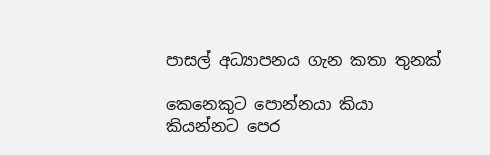පාසල් අධ්‍යාපනය ගැන කතා තුනක්

කෙනෙකුට පොන්නයා කියා කියන්නට පෙර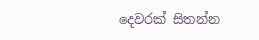දෙවරක් සිතන්න